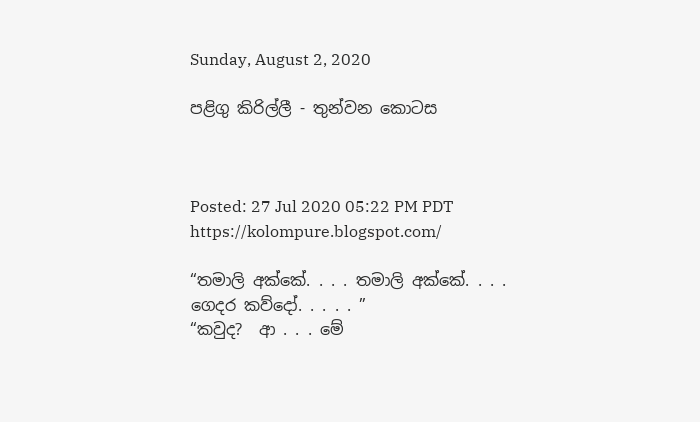Sunday, August 2, 2020

පළිගු කිරිල්ලී - තුන්වන කොටස



Posted: 27 Jul 2020 05:22 PM PDT
https://kolompure.blogspot.com/

“තමාලි අක්කේ. . . . තමාලි අක්කේ. . . . ගෙදර කව්දෝ. . . . . ”
“කවුද?  ආ . . . මේ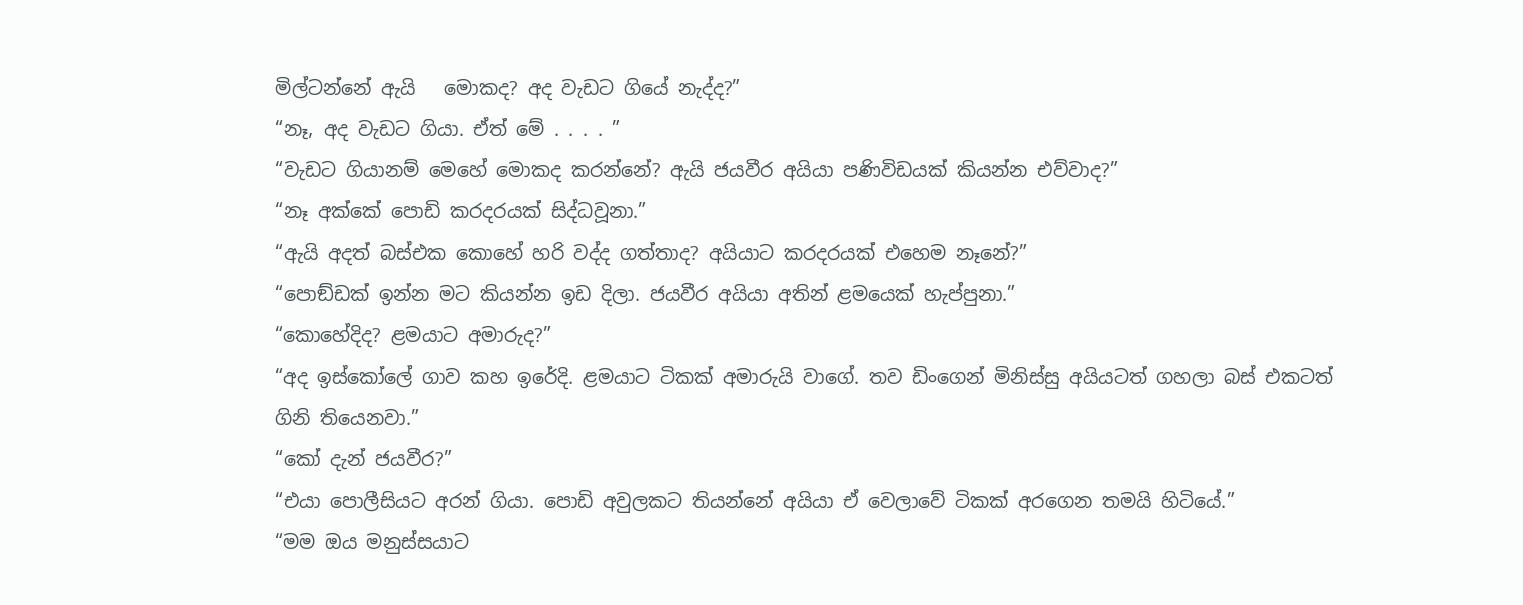මිල්ටන්නේ ඇයි   මොකද? අද වැඩට ගියේ නැද්ද?”
“නෑ, අද වැඩට ගියා. ඒත් මේ . . . . ”
“වැඩට ගියානම් මෙහේ මොකද කරන්නේ? ඇයි ජයවීර අයියා පණිවිඩයක් කියන්න එව්වාද?”
“නෑ අක්කේ පොඩි කරදරයක් සිද්ධවූනා.”
“ඇයි අදත් බස්එක කොහේ හරි වද්ද ගත්තාද? අයියාට කරදරයක් එහෙම නෑනේ?”
“පොඞ්ඩක් ඉන්න මට කියන්න ඉඩ දිලා. ජයවීර අයියා අතින් ළමයෙක් හැප්පුනා.”
“කොහේදිද? ළමයාට අමාරුද?”
“අද ඉස්කෝලේ ගාව කහ ඉරේදි. ළමයාට ටිකක් අමාරුයි වාගේ. තව ඩිංගෙන් මිනිස්සු අයියටත් ගහලා බස් එකටත් ගිනි තියෙනවා.”
“කෝ දැන් ජයවීර?”
“එයා පොලීසියට අරන් ගියා. පොඩි අවුලකට තියන්නේ අයියා ඒ වෙලාවේ ටිකක් අරගෙන තමයි හිටියේ.”
“මම ඔය මනුස්සයාට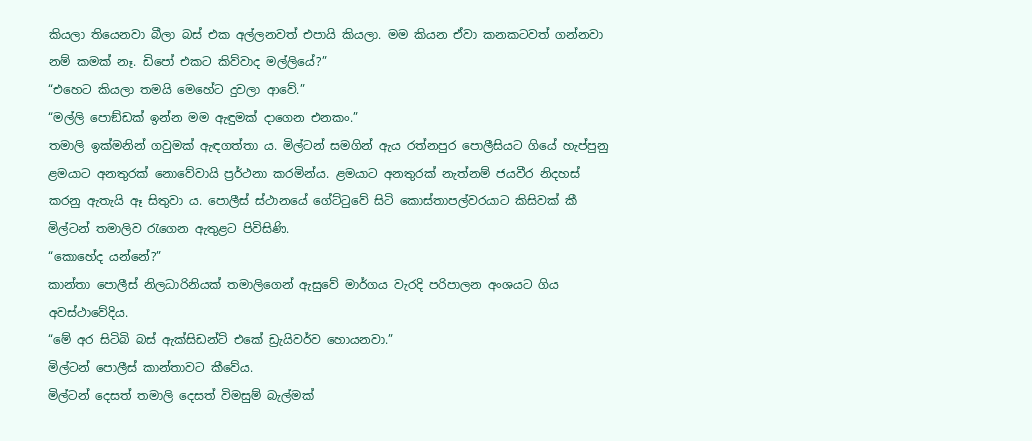කියලා තියෙනවා බීලා බස් එක අල්ලනවත් එපායි කියලා. මම කියන ඒවා කනකටවත් ගන්නවා නම් කමක් නෑ. ඩිපෝ එකට කිව්වාද මල්ලියේ?”
“එහෙට කියලා තමයි මෙහේට දුවලා ආවේ.”
“මල්ලි පොඞ්ඩක් ඉන්න මම ඇඳුමක් දාගෙන එනකං.”
තමාලි ඉක්මනින් ගවුමක් ඇඳගත්තා ය. මිල්ටන් සමගින් ඇය රත්නපුර පොලීසියට ගියේ හැප්පුනු ළමයාට අනතුරක් නොවේවායි ප්‍රර්ථනා කරමින්ය. ළමයාට අනතුරක් නැත්නම් ජයවීර නිදහස් කරනු ඇතැයි ඈ සිතුවා ය. පොලීස් ස්ථානයේ ගේට්ටුවේ සිටි කොස්තාපල්වරයාට කිසිවක් කී මිල්ටන් තමාලිව රැගෙන ඇතුළට පිවිසිණි.
“කොහේද යන්නේ?”
කාන්තා පොලීස් නිලධාරිනියක් තමාලිගෙන් ඇසුවේ මාර්ගය වැරදි පරිපාලන අංශයට ගිය අවස්ථාවේදිය.
“මේ අර සිටිබි බස් ඇක්සිඩන්ට් එකේ ඩ්‍රැයිවර්ව හොයනවා.”
මිල්ටන් පොලීස් කාන්තාවට කීවේය.
මිල්ටන් දෙසත් තමාලි දෙසත් විමසුම් බැල්මක්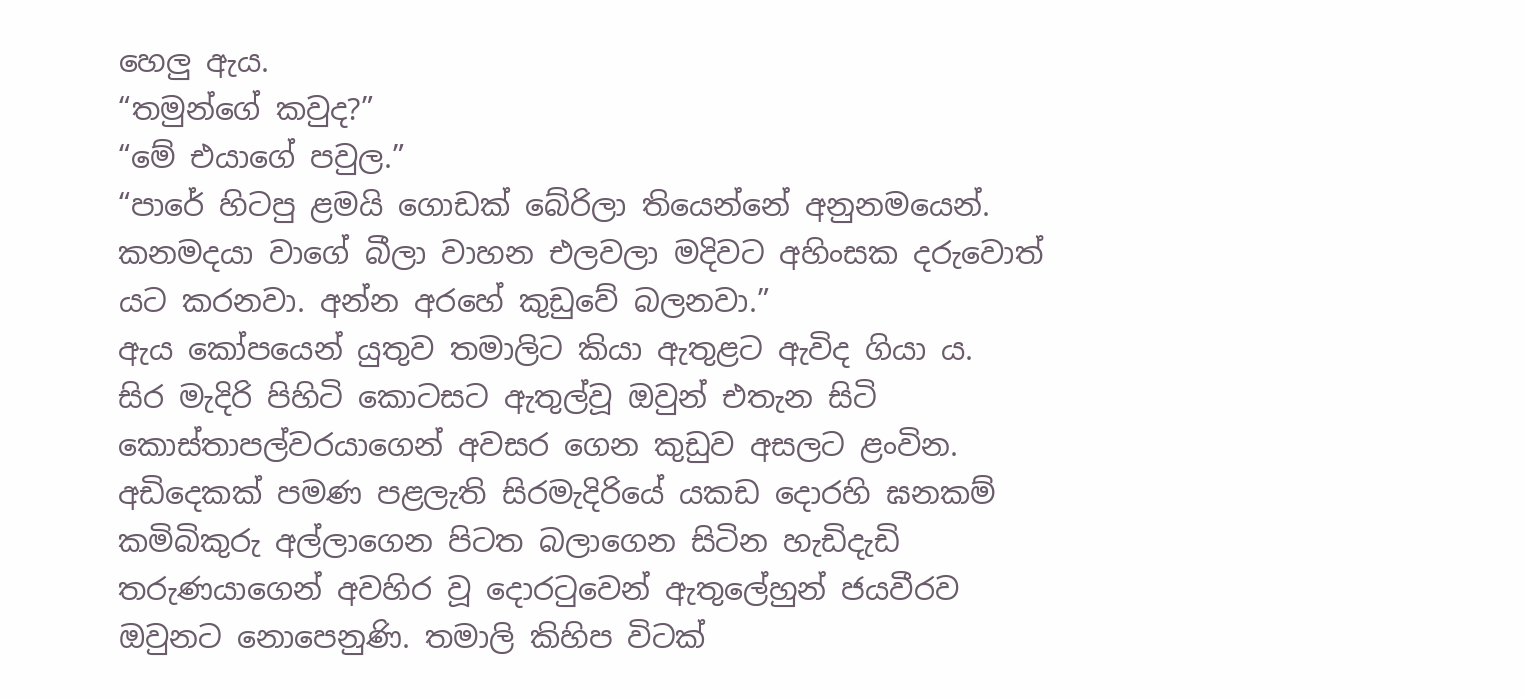හෙලු ඇය.
“තමුන්ගේ කවුද?”
“මේ එයාගේ පවුල.”
“පාරේ හිටපු ළමයි ගොඩක් බේරිලා තියෙන්නේ අනුනමයෙන්. කනමදයා වාගේ බීලා වාහන එලවලා මදිවට අහිංසක දරුවොත් යට කරනවා. අන්න අරහේ කුඩුවේ බලනවා.”
ඇය කෝපයෙන් යුතුව තමාලිට කියා ඇතුළට ඇවිද ගියා ය.
සිර මැදිරි පිහිටි කොටසට ඇතුල්වූ ඔවුන් එතැන සිටි කොස්තාපල්වරයාගෙන් අවසර ගෙන කුඩුව අසලට ළංවින. අඩිදෙකක් පමණ පළලැති සිරමැදිරියේ යකඩ දොරහි ඝනකම් කමිබිකුරු අල්ලාගෙන පිටත බලාගෙන සිටින හැඩිදැඩි තරුණයාගෙන් අවහිර වූ දොරටුවෙන් ඇතුලේහුන් ජයවීරව ඔවුනට නොපෙනුණි. තමාලි කිහිප විටක්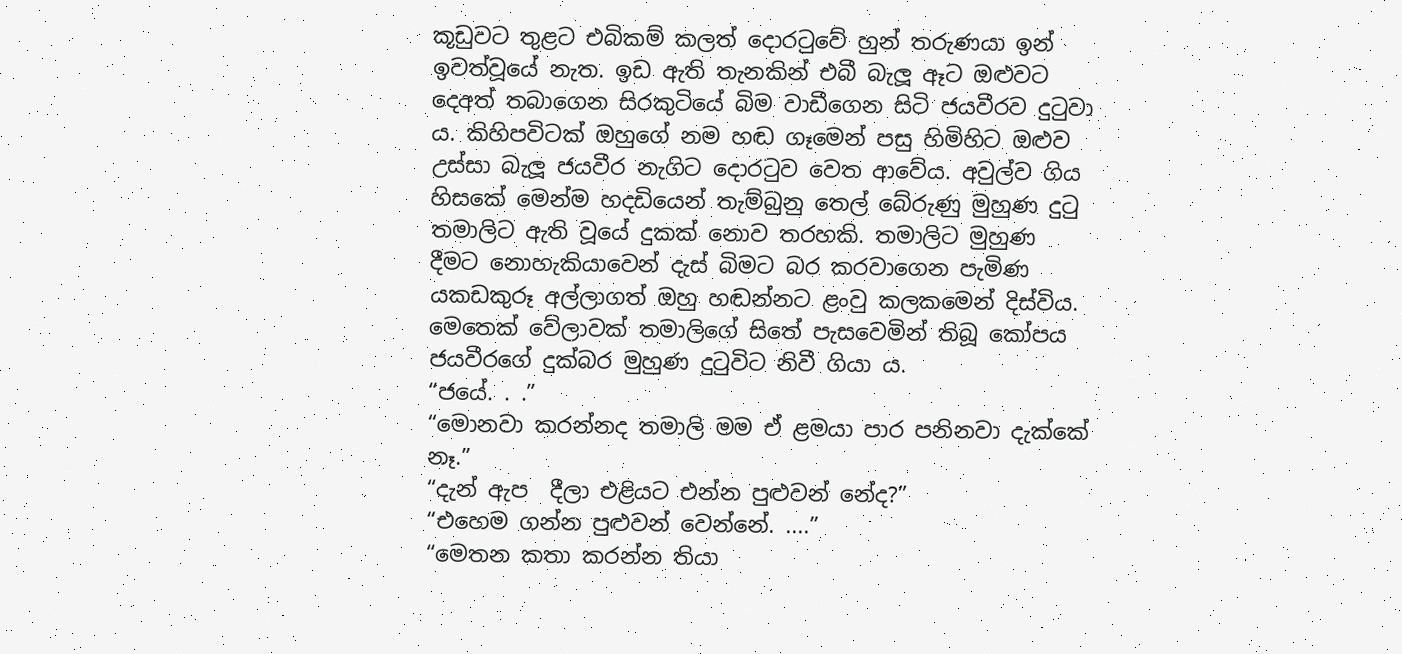කූඩුවට තුළට එබිකම් කලත් දොරටුවේ හුන් තරුණයා ඉන් ඉවත්වූයේ නැත. ඉඩ ඇති තැනකින් එබී බැලූ ඈට ඔළුවට දෙඅත් තබාගෙන සිරකුටියේ බිම වාඩීගෙන සිටි ජයවීරව දුටුවා ය. කිහිපවිටක් ඔහුගේ නම හඬ ගෑමෙන් පසු හිමිහිට ඔළුව උස්සා බැලූ ජයවීර නැගිට දොරටුව වෙත ආවේය. අවුල්ව ගිය හිසකේ මෙන්ම හදඩියෙන් තැම්බුනු තෙල් බේරුණු මුහුණ දුටු තමාලිට ඇති වූයේ දුකක් නොව තරහකි. තමාලිට මුහුණ දීමට නොහැකියාවෙන් දැස් බිමට බර කරවාගෙන පැමිණ යකඩකුරූ අල්ලාගත් ඔහු හඬන්නට ළංවු කලකමෙන් දිස්විය. මෙතෙක් වේලාවක් තමාලිගේ සිතේ පැසවෙමින් තිබූ කෝපය ජයවීරගේ දුක්බර මුහුණ දුටුවිට නිවී ගියා ය.
“ජයේ. . .”
“මොනවා කරන්නද තමාලි මම ඒ ළමයා පාර පනිනවා දැක්කේ නෑ.”
“දැන් ඇප  දීලා එළියට එන්න පුළුවන් නේද?”
“එහෙම ගන්න පුළුවන් වෙන්නේ. ....”
“මෙතන කතා කරන්න තියා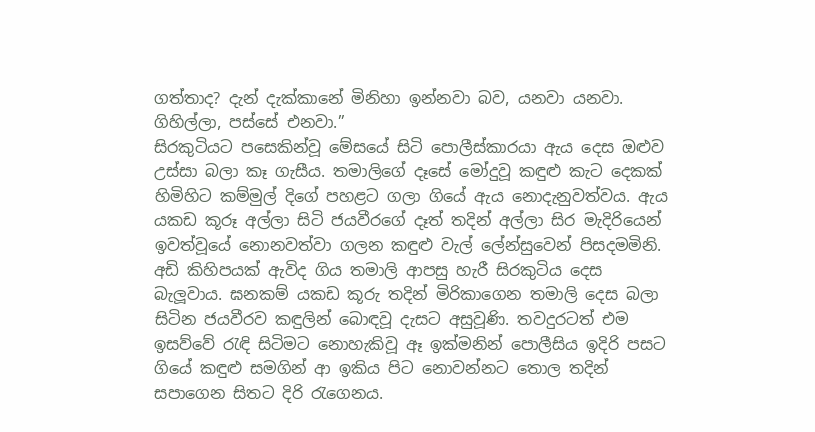ගත්තාද? දැන් දැක්කානේ මිනිහා ඉන්නවා බව, යනවා යනවා. ගිහිල්ලා, පස්සේ එනවා.”
සිරකුටියට පසෙකින්වූ මේසයේ සිටි පොලීස්කාරයා ඇය දෙස ඔළුව උස්සා බලා කෑ ගැසීය. තමාලිගේ දෑසේ මෝදුවූ කඳුළු කැට දෙකක් හිමිහිට කම්මුල් දිගේ පහළට ගලා ගියේ ඇය නොදැනුවත්වය. ඇය යකඩ කූරූ අල්ලා සිටි ජයවීරගේ දෑත් තදින් අල්ලා සිර මැදිරියෙන් ඉවත්වූයේ නොනවත්වා ගලන කඳුළු වැල් ලේන්සුවෙන් පිසදමමිනි. අඩි කිහිපයක් ඇවිද ගිය තමාලි ආපසු හැරී සිරකුටිය දෙස බැලූවාය. ඝනකම් යකඩ කූරු තදින් මිරිකාගෙන තමාලි දෙස බලා සිටින ජයවීරව කඳුලින් බොඳවූ දැසට අසුවූණි. තවදුරටත් එම ඉසව්වේ රැඳි සිටිමට නොහැකිවූ ඈ ඉක්මනින් පොලීසිය ඉදිරි පසට ගියේ කඳුළු සමගින් ආ ඉකිය පිට නොවන්නට තොල තදින් සපාගෙන සිතට දිරි රැගෙනය.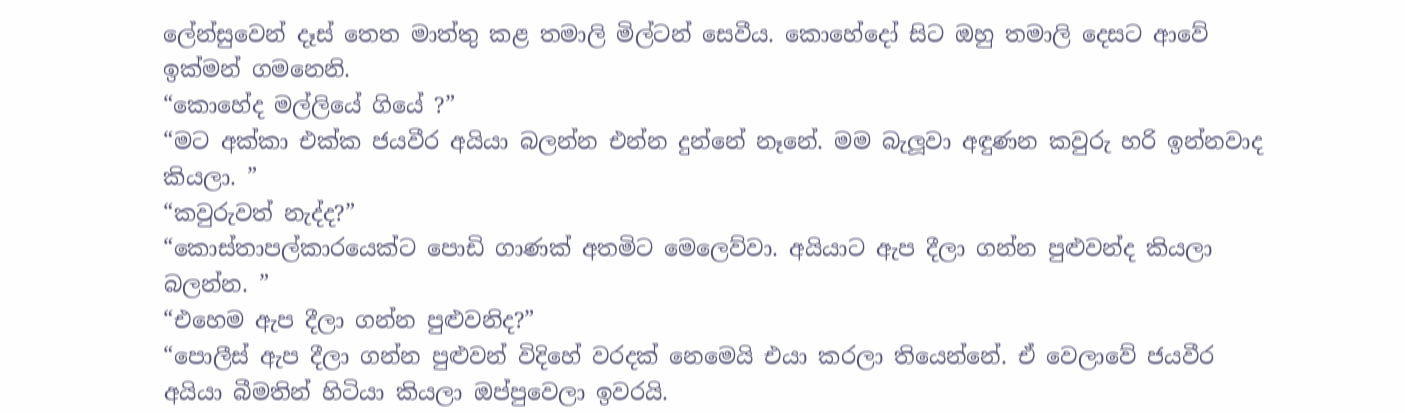ලේන්සුවෙන් දෑස් තෙත මාත්තු කළ තමාලි මිල්ටන් සෙවීය. කොහේදෝ සිට ඔහු තමාලි දෙසට ආවේ ඉක්මන් ගමනෙනි.
“කොහේද මල්ලියේ ගියේ ?”
“මට අක්කා එක්ක ජයවීර අයියා බලන්න එන්න දුන්නේ නෑනේ. මම බැලූවා අඳුණන කවුරු හරි ඉන්නවාද කියලා. ”
“කවුරුවත් නැද්ද?”
“කොස්තාපල්කාරයෙක්ට පොඩි ගාණක් අතමිට මෙලෙව්වා. අයියාට ඇප දීලා ගන්න පුළුවන්ද කියලා බලන්න. ”
“එහෙම ඇප දීලා ගන්න පුළුවනිද?”
“පොලීස් ඇප දීලා ගන්න පුළුවන් විදිහේ වරදක් නෙමෙයි එයා කරලා තියෙන්නේ. ඒ වෙලාවේ ජයවීර අයියා බීමතින් හිටියා කියලා ඔප්පුවෙලා ඉවරයි.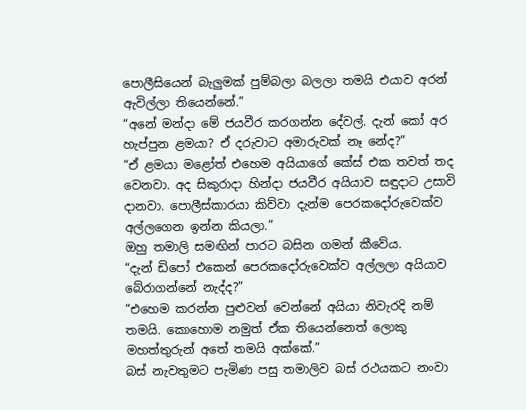පොලීසියෙන් බැලුමක් පුම්බලා බලලා තමයි එයාව අරන් ඇවිල්ලා තියෙන්නේ.”
“අනේ මන්දා මේ ජයවීර කරගන්න දේවල්. දැන් කෝ අර හැප්පුන ළමයා? ඒ දරුවාට අමාරුවක් නෑ නේද?”
“ඒ ළමයා මළෝත් එහෙම අයියාගේ කේස් එක තවත් තද වෙනවා. අද සිකුරාදා හින්දා ජයවීර අයියාව සඳුදාට උසාවි දානවා. පොලීස්කාරයා කිව්වා දැන්ම පෙරකදෝරුවෙක්ව අල්ලගෙන ඉන්න කියලා.”
ඔහු තමාලි සමඟින් පාරට බසින ගමන් කීවේය.
“දැන් ඩිපෝ එකෙන් පෙරකදෝරුවෙක්ව අල්ලලා අයියාව බේරාගන්නේ නැද්ද?”
“එහෙම කරන්න පුළුවන් වෙන්නේ අයියා නිවැරදි නම් තමයි. කොහොම නමුත් ඒක තියෙන්නෙත් ලොකු මහත්තුරුන් අතේ තමයි අක්කේ.”
බස් නැවතුමට පැමිණ පසු තමාලිව බස් රථයකට නංවා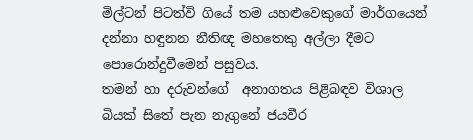මිල්ටන් පිටත්වි ගියේ තම යහළුවෙකුගේ මාර්ගයෙන් දන්නා හඳුනන නීතිඥ මහතෙකු අල්ලා දීමට පොරොන්දුවීමෙන් පසුවය.
තමන් හා දරුවන්ගේ  අනාගතය පිළිබඳව විශාල බියක් සිතේ පැන නැගුනේ ජයවීර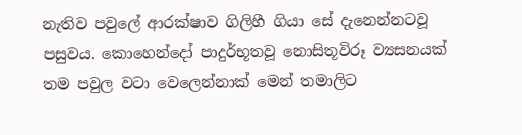නැතිව පවුලේ ආරක්ෂාව ගිලිහී ගියා සේ දැනෙන්නටවූ පසුවය. කොහෙන්දෝ පාදුර්භූතවූ නොසිතූවිරූ ව්‍යසනයක් තම පවුල වටා වෙලෙන්නාක් මෙන් තමාලිට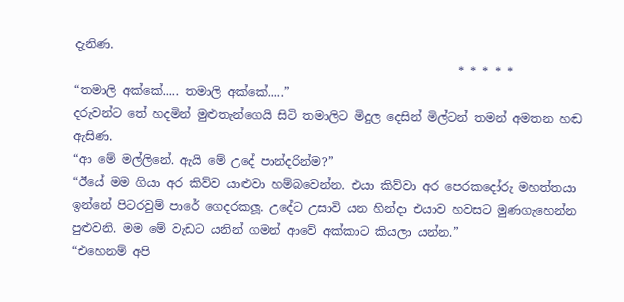දැනිණ.
                                                                * * * * *
“තමාලි අක්කේ..... තමාලි අක්කේ.....”
දරුවන්ට තේ හදමින් මුළුතැන්ගෙයි සිටි තමාලිට මිදුල දෙසින් මිල්ටන් තමන් අමතන හඬ ඇසිණ.
“ආ මේ මල්ලිනේ. ඇයි මේ උදේ පාන්දරින්ම?”
“ඊයේ මම ගියා අර කිව්ව යාළුවා හම්බවෙන්න. එයා කිව්වා අර පෙරකදෝරු මහත්තයා ඉන්නේ පිටරවුම් පාරේ ගෙදරකලූ. උදේට උසාවි යන හින්දා එයාව හවසට මුණගැහෙන්න පුළුවනි. මම මේ වැඩට යනින් ගමන් ආවේ අක්කාට කියලා යන්න.”
“එහෙනම් අපි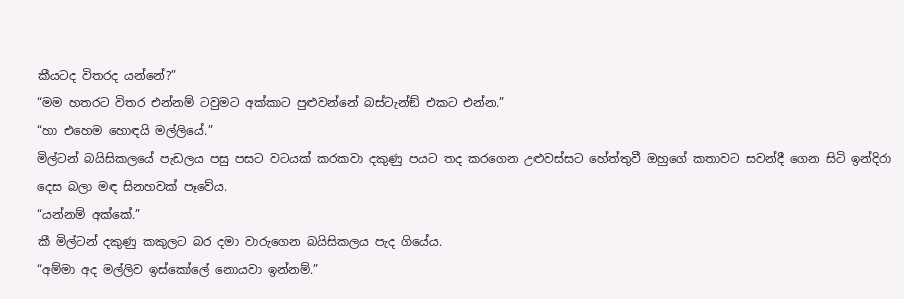කීයටද විතරද යන්නේ?”
“මම හතරට විතර එන්නම් ටවුමට අක්කාට පුළුවන්නේ බස්ටැන්ඞ් එකට එන්න.”
“හා එහෙම හොඳයි මල්ලියේ.”
මිල්ටන් බයිසිකලයේ පැඩලය පසු පසට වටයක් කරකවා දකුණු පයට තද කරගෙන උළුවස්සට හේත්තුවී ඔහුගේ කතාවට සවන්දී ගෙන සිටි ඉන්දිරා දෙස බලා මඳ සිනහවක් පෑවේය.
“යන්නම් අක්කේ.”
කී මිල්ටන් දකුණු කකුලට බර දමා වාරුගෙන බයිසිකලය පැද ගියේය.
“අම්මා අද මල්ලිව ඉස්කෝලේ නොයවා ඉන්නම්.”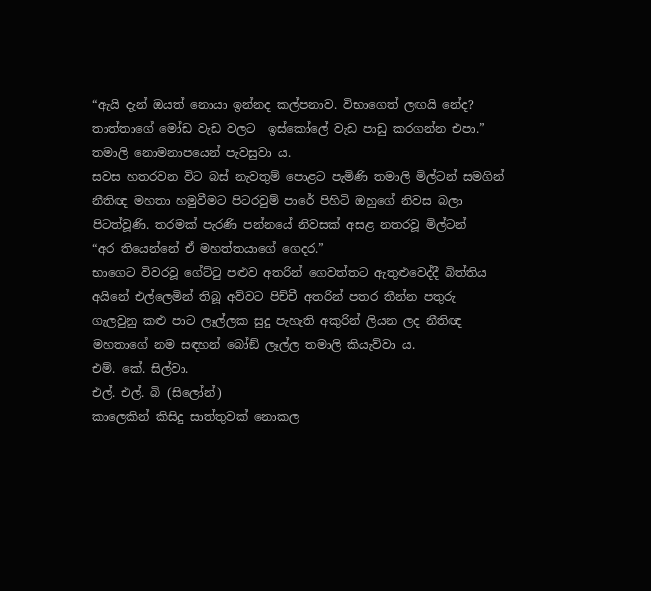“ඇයි දැන් ඔයත් නොයා ඉන්නද කල්පනාව. විභාගෙත් ලඟයි නේද? තාත්තාගේ මෝඩ වැඩ වලට  ඉස්කෝලේ වැඩ පාඩු කරගන්න එපා.”
තමාලි නොමනාපයෙන් පැවසුවා ය.
සවස හතරවන විට බස් නැවතුම් පොළට පැමිණි තමාලි මිල්ටන් සමගින් නීතිඥ මහතා හමුවීමට පිටරවුම් පාරේ පිහිටි ඔහුගේ නිවස බලා පිටත්වූණි. තරමක් පැරණි පන්නයේ නිවසක් අසළ නතරවූ මිල්ටන්
“අර තියෙන්නේ ඒ මහත්තයාගේ ගෙදර.”
භාගෙට විවරවූ ගේට්ටු පළුව අතරින් ගෙවත්තට ඇතුළුවෙද්දී බිත්තිය අයිනේ එල්ලෙමින් තිබූ අව්වට පිච්චී අතරින් පතර තීන්න පතුරු ගැලවුනු කළු පාට ලෑල්ලක සුදු පැහැති අකුරින් ලියන ලද නීතිඥ මහතාගේ නම සඳහන් බෝඞ් ලෑල්ල තමාලි කියැව්වා ය.
එම්. කේ. සිල්වා.
එල්. එල්. බි (සිලෝන්)
කාලෙකින් කිසිදු සාත්තුවක් නොකල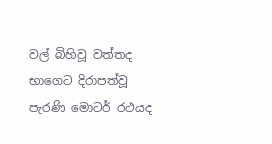වල් බිහිවූ වත්තද භාගෙට දිරාපත්වූ පැරණි මොටර් රථයද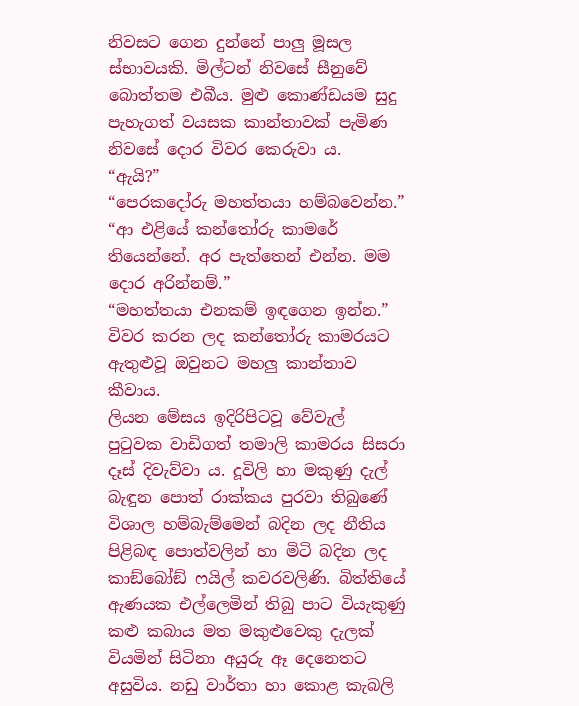නිවසට ගෙන දුන්නේ පාලු මූසල ස්භාවයකි. මිල්ටන් නිවසේ සීනුවේ බොත්තම එබීය. මුළු කොණ්ඩයම සුදු පැහැගත් වයසක කාන්තාවක් පැමිණ නිවසේ දොර විවර කෙරුවා ය.
“ඇයි?”
“පෙරකදෝරු මහත්තයා හම්බවෙන්න.”
“ආ එළියේ කන්තෝරු කාමරේ තියෙන්නේ. අර පැත්තෙන් එන්න. මම දොර අරින්නම්.”
“මහත්තයා එනකම් ඉඳගෙන ඉන්න.”
විවර කරන ලද කන්තෝරු කාමරයට ඇතුළුවූ ඔවුනට මහලු කාන්තාව කීවාය.
ලියන මේසය ඉදිරිපිටවූ වේවැල් පුටුවක වාඩිගත් තමාලි කාමරය සිසරා දෑස් දිවැව්වා ය. දූවිලි හා මකුණු දැල් බැඳුන පොත් රාක්කය පුරවා තිබුණේ විශාල හම්බැම්මෙන් බදින ලද නීතිය පිළිබඳ පොත්වලින් හා මිටි බදින ලද කාඞ්බෝඞ් ෆයිල් කවරවලිණි. බිත්තියේ ඇණයක එල්ලෙමින් තිබු පාට වියැකුණු කළු කබාය මත මකුළුවෙකු දැලක් වියමින් සිටිනා අයුරු ඈ දෙනෙතට අසුවිය. නඩු වාර්තා හා කොළ කැබලි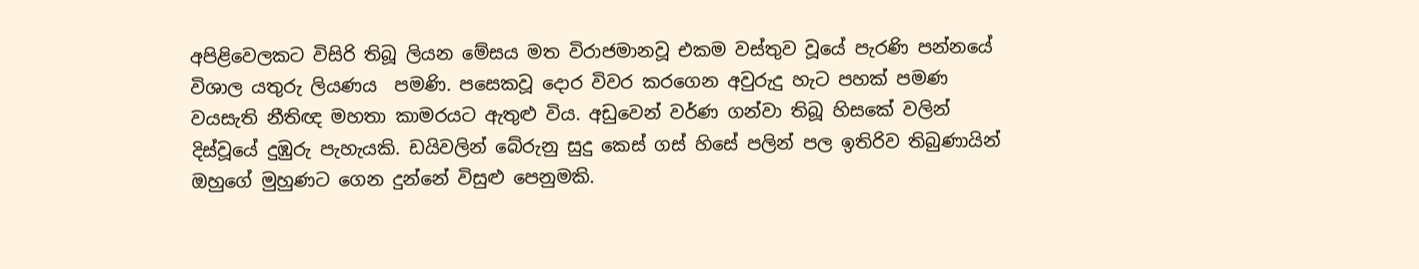අපිළිවෙලකට විසිරි තිබූ ලියන මේසය මත විරාජමානවූ එකම වස්තුව වූයේ පැරණි පන්නයේ විශාල යතුරු ලියණය  පමණි. පසෙකවූ දොර විවර කරගෙන අවුරුදු හැට පහක් පමණ වයසැති නීතිඥ මහතා කාමරයට ඇතුළු විය. අඩුවෙන් වර්ණ ගන්වා තිබූ හිසකේ වලින් දිස්වූයේ දුඹුරු පැහැයකි. ඩයිවලින් බේරුනු සුදු කෙස් ගස් හිසේ පලින් පල ඉතිරිව තිබුණායින් ඔහුගේ මුහුණට ගෙන දුන්නේ විසුළු පෙනුමකි.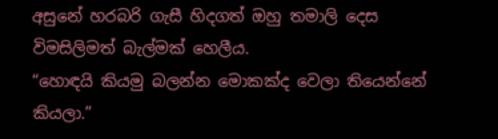අසුනේ හරබරි ගැසී හිදගත් ඔහු තමාලි දෙස විමසිලිමත් බැල්මක් හෙලීය.
“හොඳයි කියමු බලන්න මොකක්ද වෙලා තියෙන්නේ කියලා.”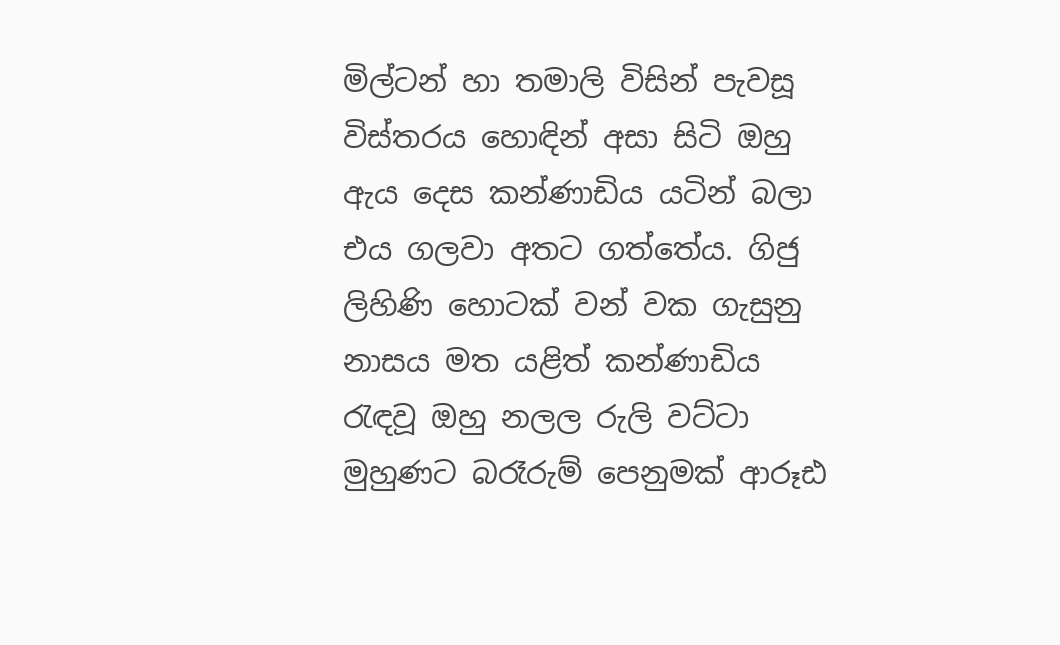මිල්ටන් හා තමාලි විසින් පැවසූ විස්තරය හොඳින් අසා සිටි ඔහු ඇය දෙස කන්ණාඩිය යටින් බලා එය ගලවා අතට ගත්තේය. ගිජු ලිහිණි හොටක් වන් වක ගැසුනු නාසය මත යළිත් කන්ණාඩිය රැඳවූ ඔහු නලල රුලි වට්ටා මුහුණට බරෑරුම් පෙනුමක් ආරූඪ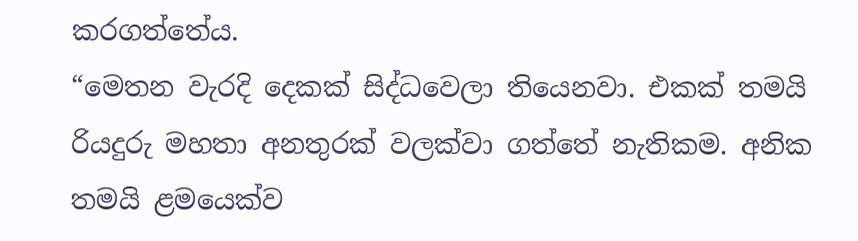කරගත්තේය.
“මෙතන වැරදි දෙකක් සිද්ධවෙලා තියෙනවා. එකක් තමයි රියදුරු මහතා අනතුරක් වලක්වා ගත්තේ නැතිකම. අනික තමයි ළමයෙක්ව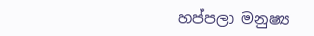හප්පලා මනුෂ්‍ය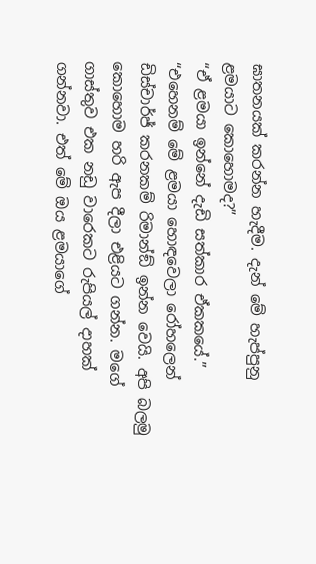ඝාතනයක් කරන්න හැදීම. දැන් මේ හැප්පුනු ළමයාට කොහොමද?”
“ඒ ළමයා ඉන්නේ දැඩි සත්කාර ඒකකයේ.”
“එහෙනම් මේ ළමයා හොඳවෙලා රෝහලෙන් ඩිස්චාර්ජ් කරනකම් රිමාන්ඞ් ඉන්න වෙයි. අපි බලමු කොහොම හරි ඇප දීලා එළියට ගන්න. මගේ ගාස්තුව එක නඩු වාරෙකට රුපියල් දාහක් ගන්නවා. එත් මේ ඔය ළමයාගේ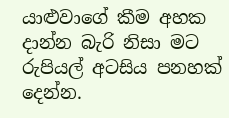යාළුවාගේ කීම අහක දාන්න බැරි නිසා මට රුපියල් අටසිය පනහක් දෙන්න.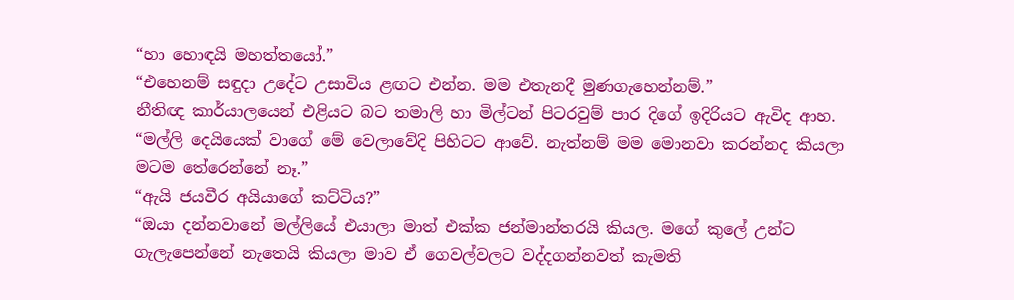“හා හොඳයි මහත්තයෝ.”
“එහෙනම් සඳුදා උදේට උසාවිය ළඟට එන්න. මම එතැනදී මුණගැහෙන්නම්.”
නීතිඥ කාර්යාලයෙන් එළියට බට තමාලි හා මිල්ටන් පිටරවුම් පාර දිගේ ඉදිරියට ඇවිද ආහ.
“මල්ලි දෙයියෙක් වාගේ මේ වෙලාවේදි පිහිටට ආවේ. නැත්නම් මම මොනවා කරන්නද කියලා මටම තේරෙන්නේ නෑ.”
“ඇයි ජයවීර අයියාගේ කට්ටිය?”
“ඔයා දන්නවානේ මල්ලියේ එයාලා මාත් එක්ක ජන්මාන්තරයි කියල. මගේ කුලේ උන්ට ගැලැපෙන්නේ නැතෙයි කියලා මාව ඒ ගෙවල්වලට වද්දගන්නවත් කැමති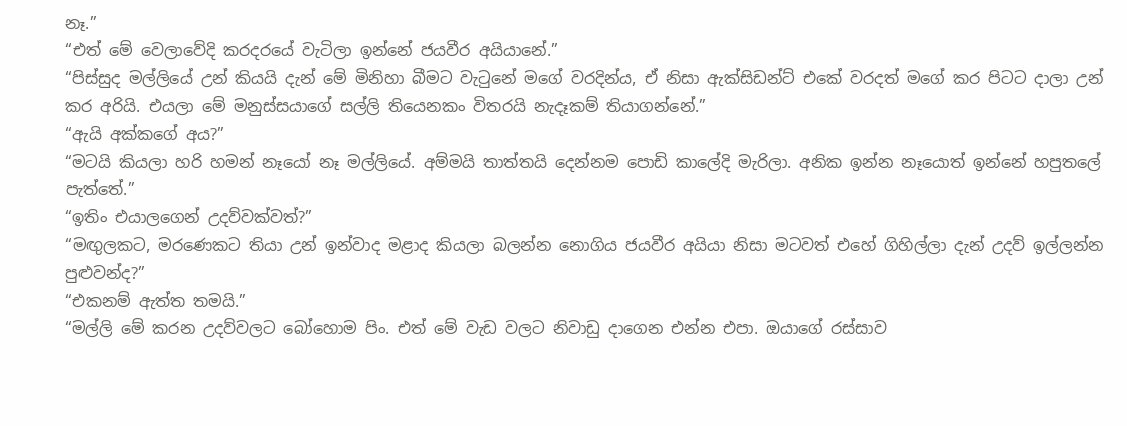නෑ.”
“එත් මේ වෙලාවේදි කරදරයේ වැටිලා ඉන්නේ ජයවීර අයියානේ.”
“පිස්සුද මල්ලියේ උන් කියයි දැන් මේ මිනිහා බීමට වැටුනේ මගේ වරදින්ය, ඒ නිසා ඇක්සිඩන්ට් එකේ වරදත් මගේ කර පිටට දාලා උන් කර අරියි. එයලා මේ මනුස්සයාගේ සල්ලි තියෙනකං විතරයි නැදෑකම් තියාගන්නේ.”
“ඇයි අක්කගේ අය?”
“මටයි කියලා හරි හමන් නෑයෝ නෑ මල්ලියේ. අම්මයි තාත්තයි දෙන්නම පොඩි කාලේදි මැරිලා. අනික ඉන්න නෑයොත් ඉන්නේ හපුතලේ පැත්තේ.”
“ඉතිං එයාලගෙන් උදව්වක්වත්?”
“මඟුලකට, මරණෙකට තියා උන් ඉන්වාද මළාද කියලා බලන්න නොගිය ජයවීර අයියා නිසා මටවත් එහේ ගිහිල්ලා දැන් උදව් ඉල්ලන්න පුළුවන්ද?”
“එකනම් ඇත්ත තමයි.”
“මල්ලි මේ කරන උදව්වලට බෝහොම පිං. එත් මේ වැඩ වලට නිවාඩු දාගෙන එන්න එපා. ඔයාගේ රස්සාව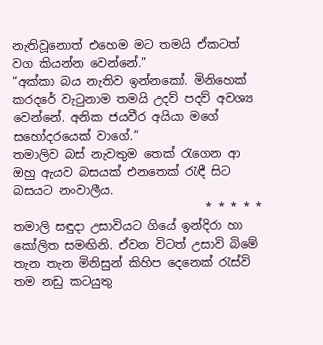නැතිවූනොත් එහෙම මට තමයි ඒකටත් වග කියන්න වෙන්නේ.”
“අක්කා බය නැතිව ඉන්නකෝ. මිනිහෙක් කරදරේ වැටුනාම තමයි උදව් පදව් අවශ්‍ය වෙන්නේ. අනික ජයවීර අයියා මගේ සහෝදරයෙක් වාගේ.”
තමාලිව බස් නැවතුම තෙක් රැගෙන ආ ඔහු ඇයව බසයක් එනතෙක් රැඳී සිට බසයට නංවාලීය.
                                * * * * *
තමාලි සඳුදා උසාවියට ගියේ ඉන්දිරා හා කෝලිත සමඟිනි. ඒවන විටත් උසාවි බිමේ තැන තැන මිනිසුන් කිහිප දෙනෙක් රැස්වි තම නඩු කටයුතු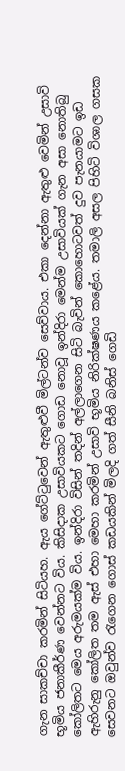ගැන සාකච්චා කරමින් සිටියහ. ඇය ගේට්ටුවෙන් ඇතුළුවී මිල්ටන්ව සෙව්වාය. එකා දෙන්නා ඇතුළු වෙමින් උසාවි භූමිය ජනාකීර්ණ වෙන්නට විය. කිසිදාක උසාවියකට ගොඩ නොවූ ඉන්දිරා මෙන්ම උසාවියක් ගැන අසා නොතිබු කෝලිතට මෙය අරුමයක්ම විය. ඉන්දිරා විසින් තදින් අල්ලාගෙන සිටි බැවින් කොහොටවත් දුව පැනයාමට ඉඩ ඇහිරුනු කෝලිත තම ඇස් එහා මෙහා කරමින් උසාවි භූමිය නිරික්ෂණය කළේය. තමාලි අසල පිහිටි විශාල ගසක සෙවනට ඔවුන්ව රැගෙන ගොස් කඩයකින් මිලදි ගත් සීනි බනිස් ගෙඩි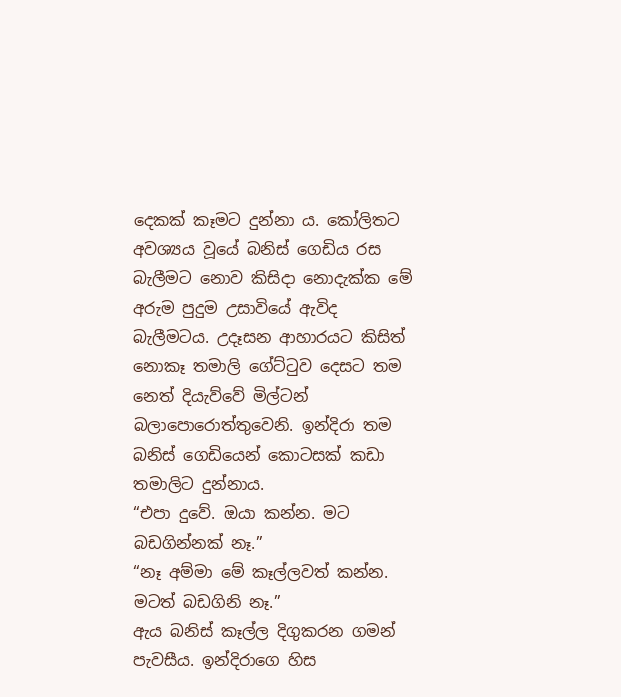දෙකක් කෑමට දුන්නා ය. කෝලිතට අවශ්‍යය වූයේ බනිස් ගෙඩිය රස බැලීමට නොව කිසිදා නොදැක්ක මේ අරුම පුදුම උසාවියේ ඇවිද බැලීමටය. උදෑසන ආහාරයට කිසිත් නොකෑ තමාලි ගේට්ටුව දෙසට තම නෙත් දියැව්වේ මිල්ටන් බලාපොරොත්තුවෙනි. ඉන්දිරා තම බනිස් ගෙඩියෙන් කොටසක් කඩා තමාලිට දුන්නාය.
“එපා දුවේ. ඔයා කන්න. මට බඩගින්නක් නෑ.”
“නෑ අම්මා මේ කෑල්ලවත් කන්න. මටත් බඩගිනි නෑ.”
ඇය බනිස් කෑල්ල දිගුකරන ගමන් පැවසීය. ඉන්දිරාගෙ හිස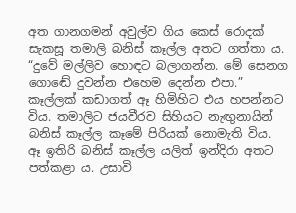අත ගානගමන් අවුල්ව ගිය කෙස් රොදක් සැකසූ තමාලි බනිස් කෑල්ල අතට ගත්තා ය.
“දුවේ මල්ලිව හොඳට බලාගන්න. මේ සෙනග ගොඬේ දුවන්න එහෙම දෙන්න එපා.”
කෑල්ලක් කඩාගත් ඈ හිමිහිට එය හපන්නට විය. තමාලිට ජයවීරව සිහියට නැඟුනායින් බනිස් කෑල්ල කෑමේ පිරියක් නොමැති විය. ඈ ඉතිරි බනිස් කෑල්ල යලිත් ඉන්දිරා අතට පත්කළා ය. උසාවි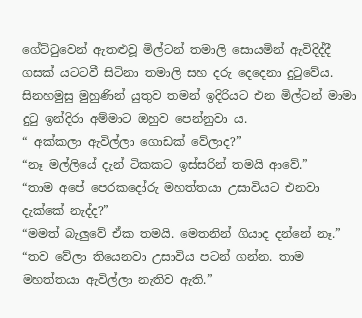ගේට්ටුවෙන් ඇතළුවූ මිල්ටන් තමාලි සොයමින් ඇවිදිද්දී ගසක් යටටවී සිටිනා තමාලි සහ දරු දෙදෙනා දුටුවේය. සිනහමුසු මුහුණින් යුතුව තමන් ඉදිරියට එන මිල්ටන් මාමා දුටු ඉන්දිරා අම්මාට ඔහුව පෙන්නුවා ය.
“ අක්කලා ඇවිල්ලා ගොඩක් වේලාද?”
“නෑ මල්ලියේ දැන් ටිකකට ඉස්සරින් තමයි ආවේ.”
“තාම අපේ පෙරකදෝරු මහත්තයා උසාවියට එනවා දැක්කේ නැද්ද?”
“මමත් බැලුවේ ඒක තමයි. මෙතනින් ගියාද දන්නේ නෑ.”
“තව වේලා තියෙනවා උසාවිය පටන් ගන්න. තාම මහත්තයා ඇවිල්ලා නැතිව ඇති.”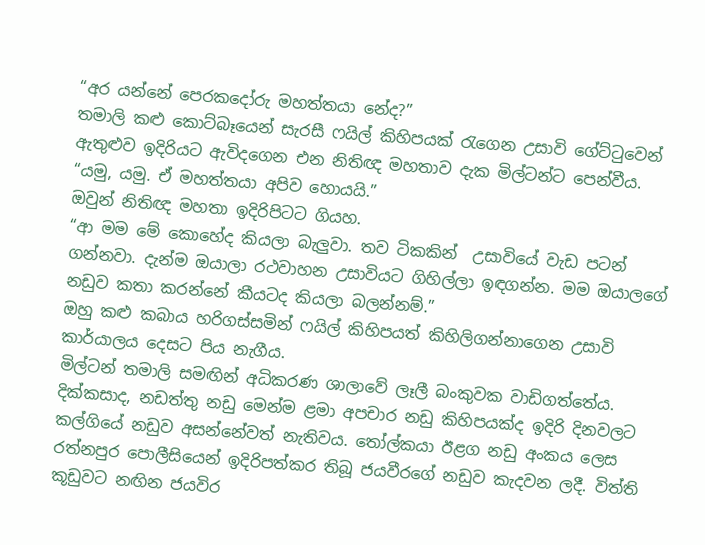“අර යන්නේ පෙරකදෝරු මහත්තයා නේද?”
තමාලි කළු කොට්බෑයෙන් සැරසී ෆයිල් කිහිපයක් රැගෙන උසාවි ගේට්ටුවෙන් ඇතුළුව ඉදිරියට ඇවිදගෙන එන නිතිඥ මහතාව දැක මිල්ටන්ට පෙන්වීය.
“යමු, යමු. ඒ මහත්තයා අපිව හොයයි.”
ඔවුන් නිතිඥ මහතා ඉදිරිපිටට ගියහ.
“ආ මම මේ කොහේද කියලා බැලුවා. තව ටිකකින්  උසාවියේ වැඩ පටන් ගන්නවා. දැන්ම ඔයාලා රථවාහන උසාවියට ගිහිල්ලා ඉඳගන්න. මම ඔයාලගේ නඩුව කතා කරන්නේ කීයටද කියලා බලන්නම්.”
ඔහු කළු කබාය හරිගස්සමින් ෆයිල් කිහිපයත් කිහිලිගන්නාගෙන උසාවි කාර්යාලය දෙසට පිය නැගීය.
මිල්ටන් තමාලි සමඟින් අධිකරණ ශාලාවේ ලෑලී බංකුවක වාඩිගත්තේය. දික්කසාද, නඩත්තු නඩු මෙන්ම ළමා අපචාර නඩු කිහිපයක්ද ඉදිරි දිනවලට කල්ගියේ නඩුව අසන්නේවත් නැතිවය. තෝල්කයා ඊළග නඩු අංකය ලෙස රත්නපුර පොලීසියෙන් ඉදිරිපත්කර තිබූ ජයවීරගේ නඩුව කැදවන ලදී. විත්ති කූඩුවට නඟින ජයවිර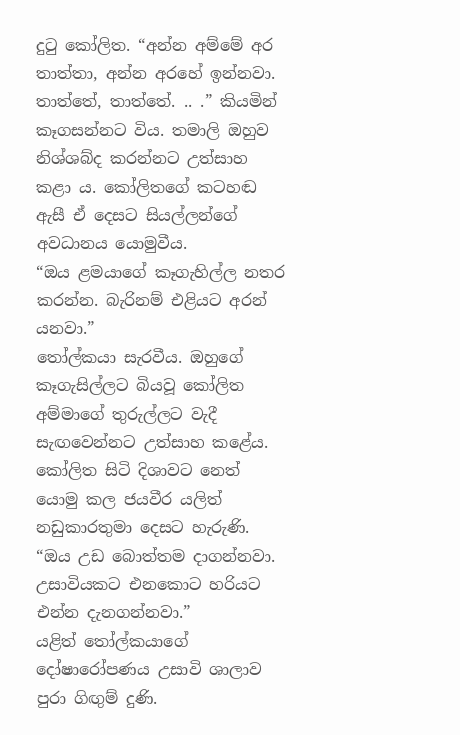දුටු කෝලිත. “අන්න අම්මේ අර තාත්තා, අන්න අරහේ ඉන්නවා. තාත්තේ, තාත්තේ. .. .” කියමින් කෑගසන්නට විය. තමාලි ඔහුව නිශ්ශබ්ද කරන්නට උත්සාහ කළා ය. කෝලිතගේ කටහඬ ඇසී ඒ දෙසට සියල්ලන්ගේ අවධානය යොමුවීය.
“ඔය ළමයාගේ කෑගැහිල්ල නතර කරන්න. බැරිනම් එළියට අරන් යනවා.”
තෝල්කයා සැරවීය. ඔහුගේ කෑගැසිල්ලට බියවූ කෝලිත අම්මාගේ තුරුල්ලට වැදී සැඟවෙන්නට උත්සාහ කළේය. කෝලිත සිටි දිශාවට නෙත් යොමු කල ජයවීර යලිත් නඩුකාරතුමා දෙසට හැරුණි.
“ඔය උඩ බොත්තම දාගන්නවා. උසාවියකට එනකොට හරියට එන්න දැනගන්නවා.”
යළිත් තෝල්කයාගේ දෝෂාරෝපණය උසාවි ශාලාව පුරා ගිඟුම් දුණි.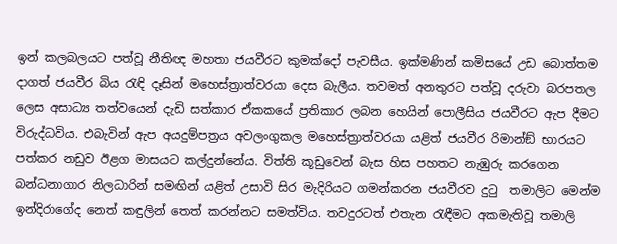ඉන් කලබලයට පත්වූ නීතිඥ මහතා ජයවීරට කුමක්දෝ පැවසීය. ඉක්මණින් කමිසයේ උඩ බොත්තම දාගත් ජයවීර බිය රැඳි දෑසින් මහෙස්ත්‍රාත්වරයා දෙස බැලීය. තවමත් අනතුරට පත්වූ දරුවා බරපතල ලෙස අසාධ්‍ය තත්වයෙන් දැඩි සත්කාර ඒකකයේ ප්‍රතිකාර ලබන හෙයින් පොලීසිය ජයවීරට ඇප දීමට විරුද්ධවිය. එබැවින් ඇප අයදුම්පත්‍රය අවලංගුකල මහෙස්ත්‍රාත්වරයා යළිත් ජයවීර රිමාන්ඞ් භාරයට පත්කර නඩුව ඊළග මාසයට කල්දුන්නේය. විත්ති කූඩුවෙන් බැස හිස පහතට නැඹුරු කරගෙන බන්ධනාගාර නිලධාරින් සමඟින් යළිත් උසාවි සිර මැදිරියට ගමන්කරන ජයවීරව දුටු  තමාලිට මෙන්ම ඉන්දිරාගේද නෙත් කඳුලින් තෙත් කරන්නට සමත්විය. තවදුරටත් එතැන රැඳීමට අකමැතිවූ තමාලි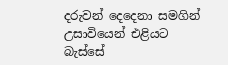දරුවන් දෙදෙනා සමගින් උසාවියෙන් එළියට බැස්සේ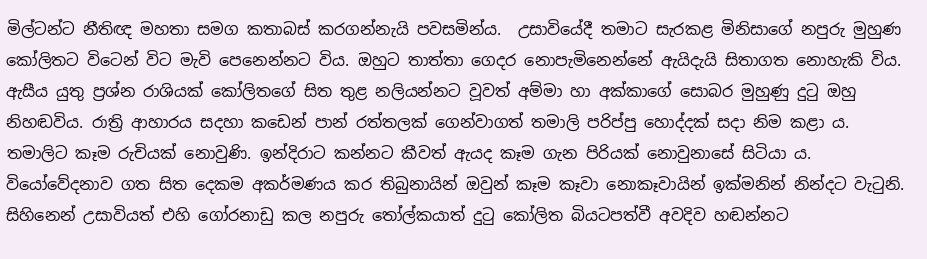මිල්ටන්ට නීතිඥ මහතා සමග කතාබස් කරගන්නැයි පවසමින්ය.  උසාවියේදී තමාට සැරකළ මිනිසාගේ නපුරු මුහුණ කෝලිතට විටෙන් විට මැවි පෙනෙන්නට විය. ඔහුට තාත්තා ගෙදර නොපැමිනෙන්නේ ඇයිදැයි සිතාගත නොහැකි විය. ඇසීය යුතු ප්‍රශ්න රාශියක් කෝලිතගේ සිත තුළ නලියන්නට වූවත් අම්මා හා අක්කාගේ සොබර මුහුණු දුටු ඔහු නිහඬවිය. රාත්‍රි ආහාරය සදහා කඩෙන් පාන් රත්තලක් ගෙන්වාගත් තමාලි පරිප්පු හොද්දක් සදා නිම කළා ය. තමාලිට කෑම රුචියක් නොවුණි. ඉන්දිරාට කන්නට කීවත් ඇයද කෑම ගැන පිරියක් නොවුනාසේ සිටියා ය. වියෝවේදනාව ගත සිත දෙකම අකර්මණය කර තිබුනායින් ඔවුන් කෑම කෑවා නොකෑවායින් ඉක්මනින් නින්දට වැටුනි. සිහිනෙන් උසාවියත් එහි ගෝරනාඩු කල නපුරු තෝල්කයාත් දුටු කෝලිත බියටපත්වී අවදිව හඬන්නට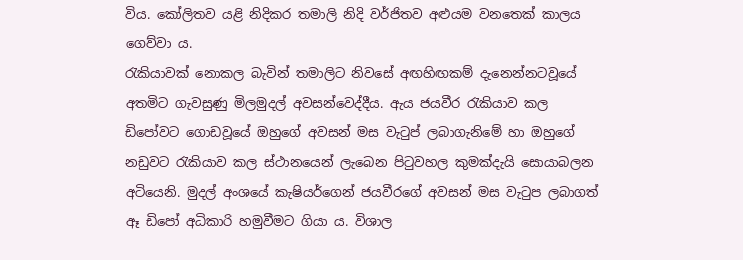විය. කෝලිතව යළි නිදිකර තමාලි නිදි වර්ජිතව අළුයම වනතෙක් කාලය ගෙව්වා ය.
රැකියාවක් නොකල බැවින් තමාලිට නිවසේ අඟහිඟකම් දැනෙන්නටවූයේ අතමිට ගැවසුණු මිලමුදල් අවසන්වෙද්දීය. ඇය ජයවීර රැකියාව කල ඩිපෝවට ගොඩවූයේ ඔහුගේ අවසන් මස වැටුප් ලබාගැනිමේ හා ඔහුගේ නඩුවට රැකියාව කල ස්ථානයෙන් ලැබෙන පිටුවහල කුමක්දැයි සොයාබලන අටියෙනි. මුදල් අංශයේ කැෂියර්ගෙන් ජයවීරගේ අවසන් මස වැටුප ලබාගත් ඈ ඩිපෝ අධිකාරි හමුවීමට ගියා ය. විශාල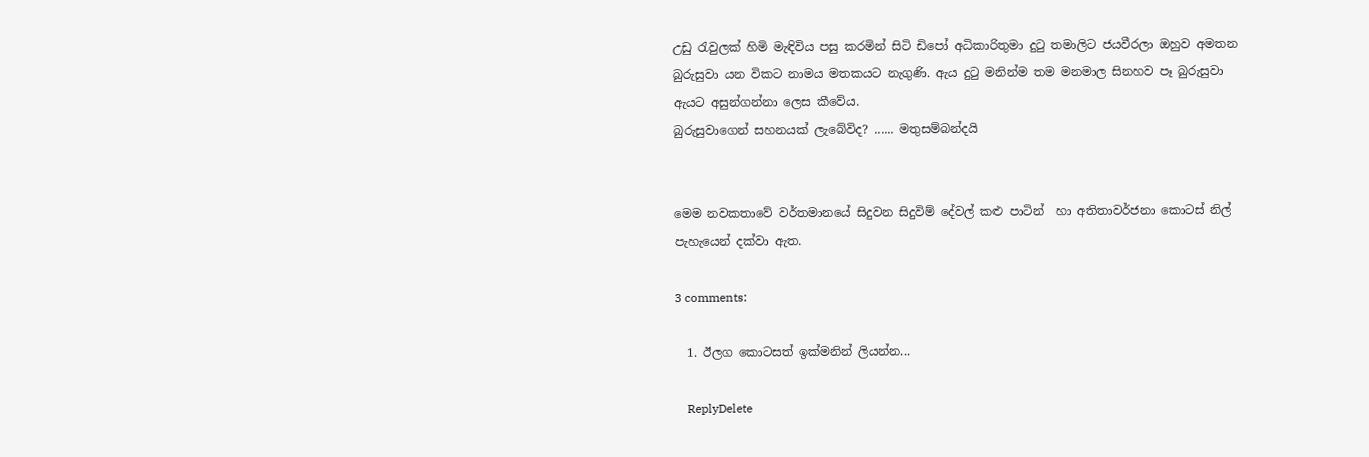උඩු රැවුලක් හිමි මැඳිවිය පසු කරමින් සිටි ඩිපෝ අධිකාරිතුමා දුටු තමාලිට ජයවීරලා ඔහුව අමතන බුරුසුවා යන විකට නාමය මතකයට නැගුණි. ඇය දුටු මනින්ම තම මනමාල සිනහව පෑ බුරුසුවා ඇයට අසුන්ගන්නා ලෙස කීවේය.
බුරුසුවාගෙන් සහනයක් ලැබේවිද? ...... මතුසම්බන්දයි


මෙම නවකතාවේ වර්තමානයේ සිදුවන සිදුවිම් දේවල් කළු පාටින්  හා අතිතාවර්ජනා කොටස් නිල් පැහැයෙන් දක්වා ඇත.

3 comments:

  1. ඊලග කොටසත් ඉක්මනින් ලියන්න...

    ReplyDelete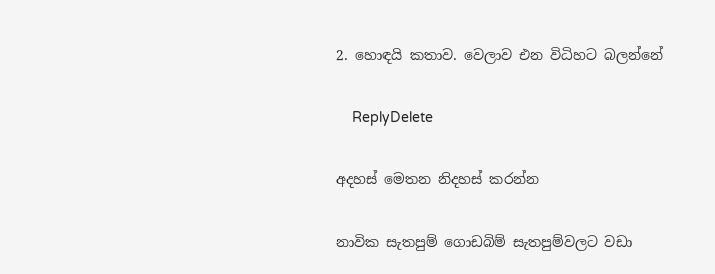2. හොඳයි කතාව. වෙලාව එන විධිහට බලන්නේ

    ReplyDelete

අදහස් මෙතන නිදහස් කරන්න

නාවික සැතපුම් ගොඩබිම් සැතපුම්වලට වඩා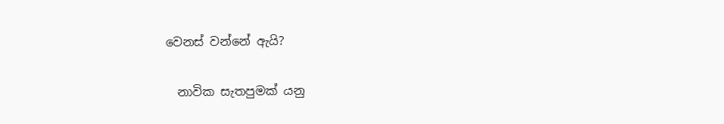වෙනස් වන්නේ ඇයි?

  නාවික සැතපුමක් යනු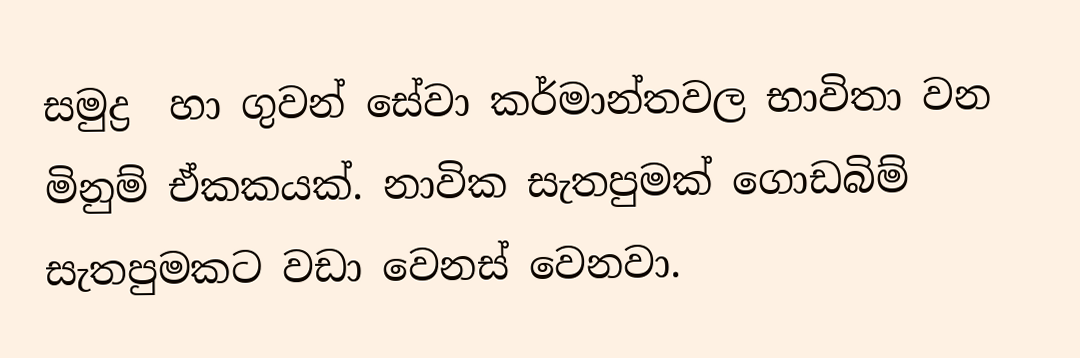සමුද්‍ර  හා ගුවන් සේවා කර්මාන්තවල භාවිතා වන මිනුම් ඒකකයක්. නාවික සැතපුමක් ගොඩබිම් සැතපුමකට වඩා වෙනස් වෙනවා.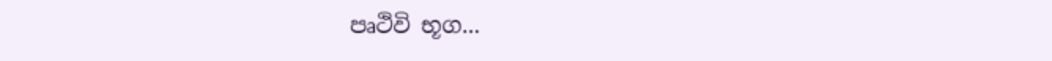පෘථිවි භූග...